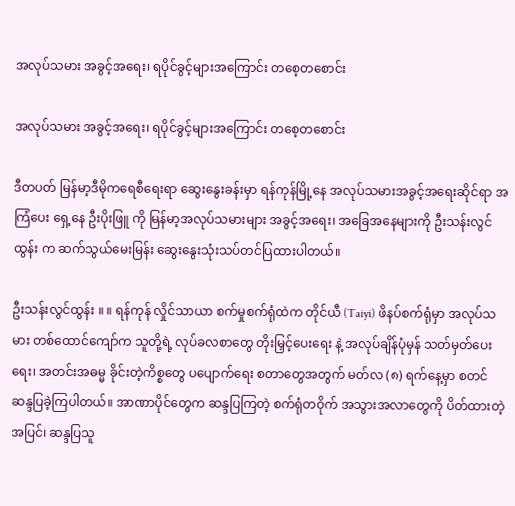အလုပ်သမား အခွင့်အရေး၊ ရပိုင်ခွင့်များအကြောင်း တစေ့တစောင်း

အလုပ်သမား အခွင့်အရေး၊ ရပိုင်ခွင့်များအကြောင်း တစေ့တစောင်း

ဒီတပတ် မြန်မာ့ဒီမိုကရေစီရေးရာ ဆွေးနွေးခန်းမှာ ရန်ကုန်မြို့နေ အလုပ်သမားအခွင့်အရေးဆိုင်ရာ အကြံပေး ရှေ့နေ ဦးပိုးဖြူ ကို မြန်မာ့အလုပ်သမားများ အခွင့်အရေး၊ အခြေအနေများကို ဦးသန်းလွင်ထွန်း က ဆက်သွယ်မေးမြန်း ဆွေးနွေးသုံးသပ်တင်ပြထားပါတယ်။

ဦးသန်းလွင်ထွန်း ။ ။ ရန်ကုန် လှိုင်သာယာ စက်မှုစက်ရုံထဲက တိုင်ယီ (Taiyi) ဖိနပ်စက်ရုံမှာ အလုပ်သမား တစ်ထောင်ကျော်က သူတို့ရဲ့ လုပ်ခလစာတွေ တိုးမြှင့်ပေးရေး နဲ့ အလုပ်ချိန်ပုံမှန် သတ်မှတ်ပေးရေး၊ အတင်းအဓမ္မ ခိုင်းတဲ့ကိစ္စတွေ ပပျောက်ရေး စတာတွေအတွက် မတ်လ (၈) ရက်နေ့မှာ စတင် ဆန္ဒပြခဲ့ကြပါတယ်။ အာဏာပိုင်တွေက ဆန္ဒပြကြတဲ့ စက်ရုံတဝိုက် အသွားအလာတွေကို ပိတ်ထားတဲ့အပြင်၊ ဆန္ဒပြသူ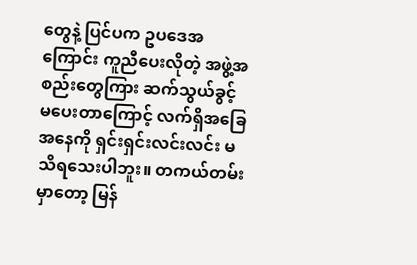တွေနဲ့ ပြင်ပက ဥပဒေအကြောင်း ကူညီပေးလိုတဲ့ အဖွဲ့အစည်းတွေကြား ဆက်သွယ်ခွင့် မပေးတာကြောင့် လက်ရှိအခြေအနေကို ရှင်းရှင်းလင်းလင်း မသိရသေးပါဘူး။ တကယ်တမ်းမှာတော့ မြန်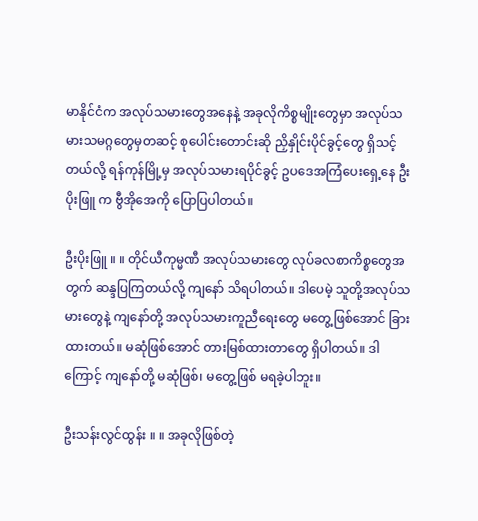မာနိုင်ငံက အလုပ်သမားတွေအနေနဲ့ အခုလိုကိစ္စမျိုးတွေမှာ အလုပ်သမားသမဂ္ဂတွေမှတဆင့် စုပေါင်းတောင်းဆို ညှိနှိုင်းပိုင်ခွင့်တွေ ရှိသင့်တယ်လို့ ရန်ကုန်မြို့မှ အလုပ်သမားရပိုင်ခွင့် ဥပဒေအကြံပေးရှေ့နေ ဦးပိုးဖြူ က ဗွီအိုအေကို ပြောပြပါတယ်။

ဦးပိုးဖြူ ။ ။ တိုင်ယီကုမ္မဏီ အလုပ်သမားတွေ လုပ်ခလစာကိစ္စတွေအတွက် ဆန္ဒပြကြတယ်လို့ ကျနော် သိရပါတယ်။ ဒါပေမဲ့ သူတို့အလုပ်သမားတွေနဲ့ ကျနော်တို့ အလုပ်သမားကူညီရေးတွေ မတွေ့ဖြစ်အောင် ခြားထားတယ်။ မဆုံဖြစ်အောင် တားမြစ်ထားတာတွေ ရှိပါတယ်။ ဒါကြောင့် ကျနော်တို့ မဆုံဖြစ်၊ မတွေ့ဖြစ် မရခဲ့ပါဘူး။

ဦးသန်းလွင်ထွန်း ။ ။ အခုလိုဖြစ်တဲ့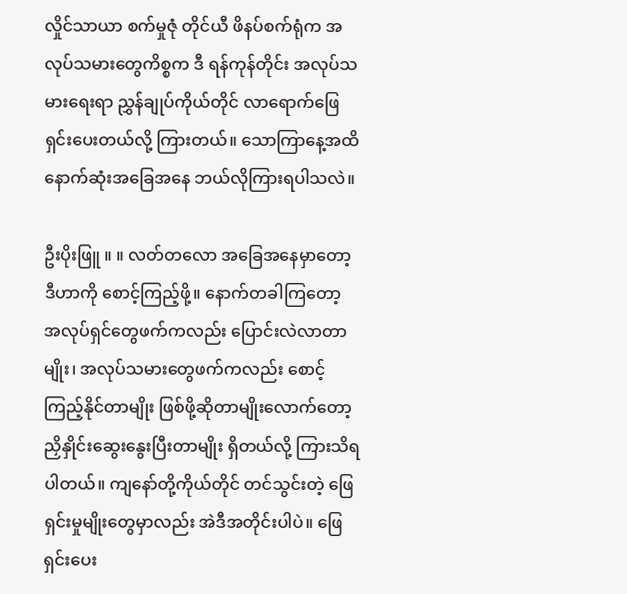လှိုင်သာယာ စက်မှုဇုံ တိုင်ယီ ဖိနပ်စက်ရုံက အလုပ်သမားတွေကိစ္စက ဒီ ရန်ကုန်တိုင်း အလုပ်သမားရေးရာ ညွှန်ချုပ်ကိုယ်တိုင် လာရောက်ဖြေရှင်းပေးတယ်လို့ ကြားတယ်။ သောကြာနေ့အထိ နောက်ဆုံးအခြေအနေ ဘယ်လိုကြားရပါသလဲ။

ဦးပိုးဖြူ ။ ။ လတ်တလော အခြေအနေမှာတော့ ဒီဟာကို စောင့်ကြည့်ဖို့။ နောက်တခါကြတော့ အလုပ်ရှင်တွေဖက်ကလည်း ပြောင်းလဲလာတာမျိုး၊ အလုပ်သမားတွေဖက်ကလည်း စောင့်ကြည့်နိုင်တာမျိုး ဖြစ်ဖို့ဆိုတာမျိုးလောက်တော့ ညှိနှိုင်းဆွေးနွေးပြီးတာမျိုး ရှိတယ်လို့ ကြားသိရပါတယ်။ ကျနော်တို့ကိုယ်တိုင် တင်သွင်းတဲ့ ဖြေရှင်းမှုမျိုးတွေမှာလည်း အဲဒီအတိုင်းပါပဲ။ ဖြေရှင်းပေး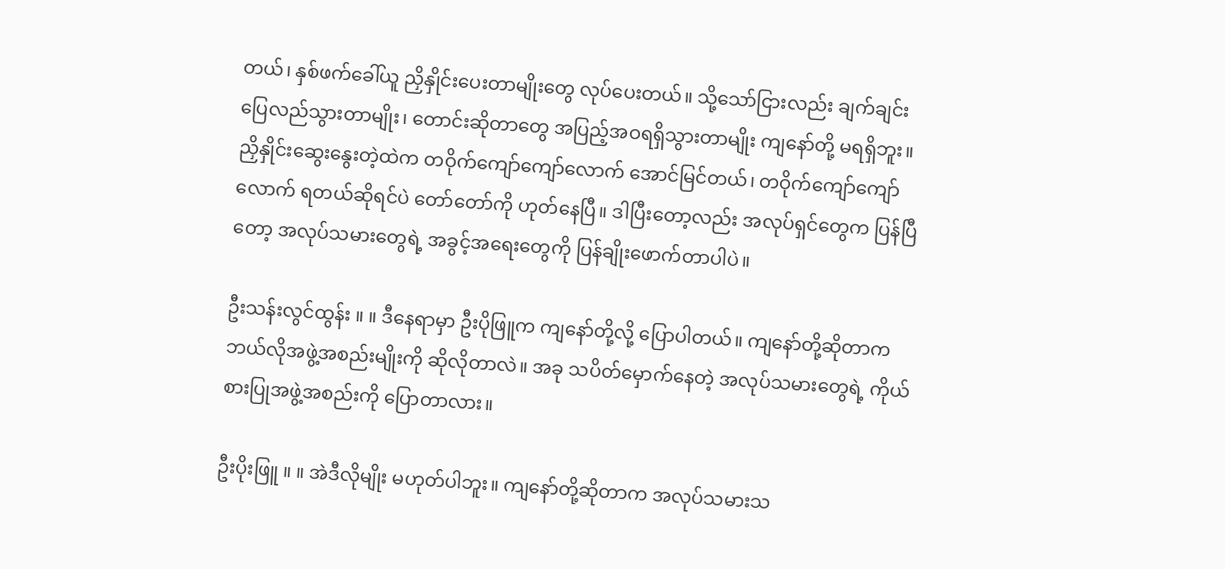တယ်၊ နှစ်ဖက်ခေါ်ယူ ညှိနှိုင်းပေးတာမျိုးတွေ လုပ်ပေးတယ်။ သို့သော်ငြားလည်း ချက်ချင်း ပြေလည်သွားတာမျိုး၊ တောင်းဆိုတာတွေ အပြည့်အဝရရှိသွားတာမျိုး ကျနော်တို့ မရရှိဘူး။ ညှိနှိုင်းဆွေးနွေးတဲ့ထဲက တဝိုက်ကျော်ကျော်လောက် အောင်မြင်တယ်၊ တဝိုက်ကျော်ကျော်လောက် ရတယ်ဆိုရင်ပဲ တော်တော်ကို ဟုတ်နေပြီ။ ဒါပြီးတော့လည်း အလုပ်ရှင်တွေက ပြန်ပြီတော့ အလုပ်သမားတွေရဲ့ အခွင့်အရေးတွေကို ပြန်ချိုးဖောက်တာပါပဲ။

ဦးသန်းလွင်ထွန်း ။ ။ ဒီနေရာမှာ ဦးပိုဖြူက ကျနော်တို့လို့ ပြောပါတယ်။ ကျနော်တို့ဆိုတာက ဘယ်လိုအဖွဲ့အစည်းမျိုးကို ဆိုလိုတာလဲ။ အခု သပိတ်မှောက်နေတဲ့ အလုပ်သမားတွေရဲ့ ကိုယ်စားပြုအဖွဲ့အစည်းကို ပြောတာလား။

ဦးပိုးဖြူ ။ ။ အဲဒီလိုမျိုး မဟုတ်ပါဘူး။ ကျနော်တို့ဆိုတာက အလုပ်သမားသ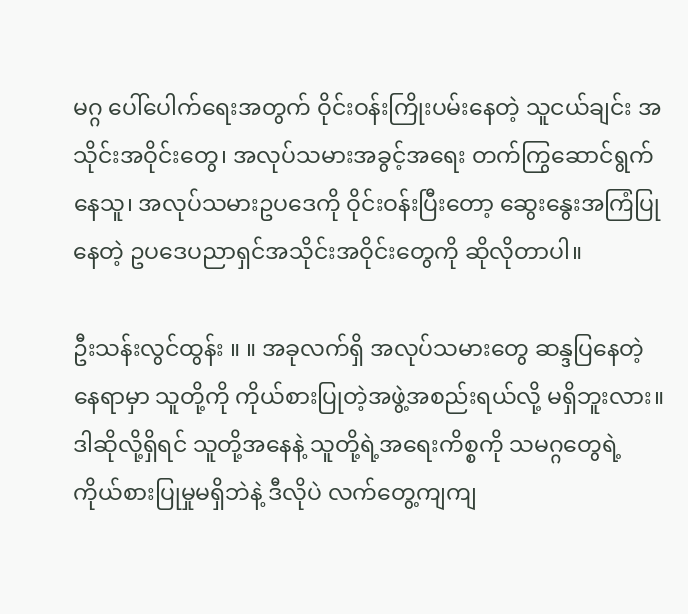မဂ္ဂ ပေါ်ပေါက်ရေးအတွက် ဝိုင်းဝန်းကြိုးပမ်းနေတဲ့ သူငယ်ချင်း အသိုင်းအဝိုင်းတွေ၊ အလုပ်သမားအခွင့်အရေး တက်ကြွဆောင်ရွက်နေသူ၊ အလုပ်သမားဥပဒေကို ဝိုင်းဝန်းပြီးတော့ ဆွေးနွေးအကြံပြုနေတဲ့ ဥပဒေပညာရှင်အသိုင်းအဝိုင်းတွေကို ဆိုလိုတာပါ။

ဦးသန်းလွင်ထွန်း ။ ။ အခုလက်ရှိ အလုပ်သမားတွေ ဆန္ဒပြနေတဲ့နေရာမှာ သူတို့ကို ကိုယ်စားပြုတဲ့အဖွဲ့အစည်းရယ်လို့ မရှိဘူးလား။ ဒါဆိုလို့ရှိရင် သူတို့အနေနဲ့ သူတို့ရဲ့အရေးကိစ္စကို သမဂ္ဂတွေရဲ့ ကိုယ်စားပြုမှုမရှိဘဲနဲ့ ဒီလိုပဲ လက်တွေ့ကျကျ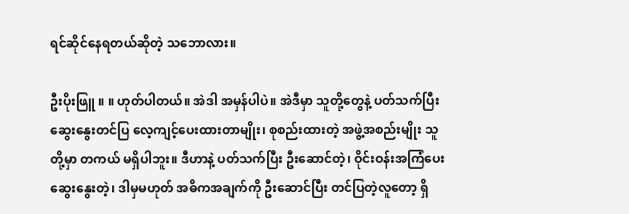ရင်ဆိုင်နေရတယ်ဆိုတဲ့ သဘောလား။

ဦးပိုးဖြူ ။ ။ ဟုတ်ပါတယ်။ အဲဒါ အမှန်ပါပဲ။ အဲဒီမှာ သူတို့တွေနဲ့ ပတ်သက်ပြီး ဆွေးနွေးတင်ပြ လေ့ကျင့်ပေးထားတာမျိုး၊ စုစည်းထားတဲ့ အဖွဲ့အစည်းမျိုး သူတို့မှာ တကယ် မရှိပါဘူး။ ဒီဟာနဲ့ ပတ်သက်ပြီး ဦးဆောင်တဲ့၊ ဝိုင်းဝန်းအကြံပေး ဆွေးနွေးတဲ့၊ ဒါမှမဟုတ် အဓိကအချက်ကို ဦးဆောင်ပြီး တင်ပြတဲ့လူတော့ ရှိ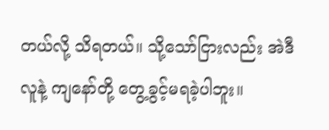တယ်လို့ သိရတယ်။ သို့သော်ငြားလည်း အဲဒီလူနဲ့ ကျနော်တို့ တွေ့ခွင့်မရခဲ့ပါဘူး။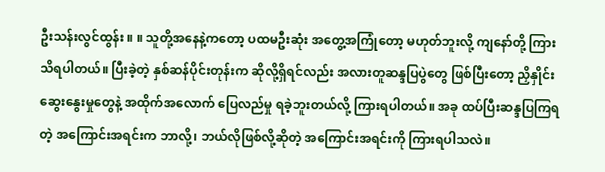ဦးသန်းလွင်ထွန်း ။ ။ သူတို့အနေနဲ့ကတော့ ပထမဦးဆုံး အတွေ့အကြုံတော့ မဟုတ်ဘူးလို့ ကျနော်တို့ ကြားသိရပါတယ်။ ပြီးခဲ့တဲ့ နှစ်ဆန်ပိုင်းတုန်းက ဆိုလို့ရှိရင်လည်း အလားတူဆန္ဒပြပွဲတွေ ဖြစ်ပြီးတော့ ညှိနှိုင်းဆွေးနွေးမှုတွေနဲ့ အထိုက်အလောက် ပြေလည်မှု ရခဲ့ဘူးတယ်လို့ ကြားရပါတယ်။ အခု ထပ်ပြီးဆန္ဒပြကြရတဲ့ အကြောင်းအရင်းက ဘာလို့၊ ဘယ်လိုဖြစ်လို့ဆိုတဲ့ အကြောင်းအရင်းကို ကြားရပါသလဲ။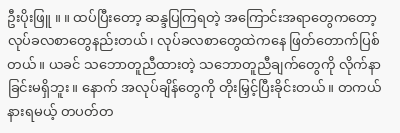ဦးပိုးဖြူ ။ ။ ထပ်ပြီးတော့ ဆန္ဒပြကြရတဲ့ အကြောင်းအရာတွေကတော့ လုပ်ခလစာတွေနည်းတယ်၊ လုပ်ခလစာတွေထဲကနေ ဖြတ်တောက်ပြစ်တယ်။ ယခင် သဘောတူညီထားတဲ့ သဘောတူညီချက်တွေကို လိုက်နာခြင်းမရှိဘူး။ နောက် အလုပ်ချိန်တွေကို တိုးမြှင့်ပြီးခိုင်းတယ်။ တကယ်နားရမယ့် တပတ်တ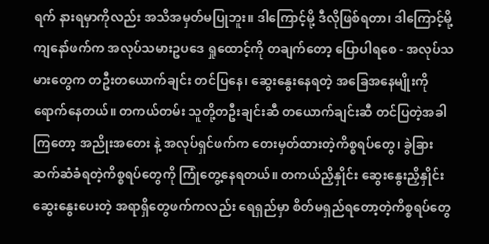ရက် နားရမှာကိုလည်း အသိအမှတ်မပြုဘူး။ ဒါကြောင့်မို့ ဒီလိုဖြစ်ရတာ၊ ဒါကြောင့်မို့ ကျနော်ဖက်က အလုပ်သမားဥပဒေ ရှုထောင့်ကို တချက်တော့ ပြောပါရစေ - အလုပ်သမားတွေက တဦးတယောက်ချင်း တင်ပြနေ၊ ဆွေးနွေးနေရတဲ့ အခြေအနေမျိုးကို ရောက်နေတယ်။ တကယ်တမ်း သူတို့တဦးချင်းဆီ တယောက်ချင်းဆီ တင်ပြတဲ့အခါကြတော့ အညိုးအတေး နဲ့ အလုပ်ရှင်ဖက်က တေးမှတ်ထားတဲ့ကိစ္စရပ်တွေ၊ ခွဲခြားဆက်ဆံခံရတဲ့ကိစ္စရပ်တွေကို ကြုံတွေ့နေရတယ်။ တကယ်ညှိနှိုင်း ဆွေးနွေးညှိနှိုင်းဆွေးနွေးပေးတဲ့ အရာရှိတွေဖက်ကလည်း ရေရှည်မှာ စိတ်မရှည်ရတော့တဲ့ကိစ္စရပ်တွေ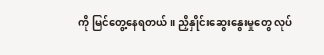ကို မြင်တွေ့နေရတယ်။ ညှိနှိုင်းဆွေးနွေးမှုတွေ လုပ်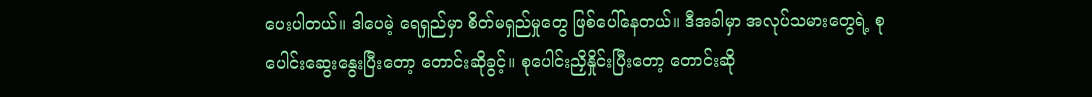ပေးပါတယ်။ ဒါပေမဲ့ ရေရှည်မှာ စိတ်မရှည်မှုတွေ ဖြစ်ပေါ်နေတယ်။ ဒီအခါမှာ အလုပ်သမားတွေရဲ့ စုပေါင်းဆွေးနွေးပြီးတော့ တောင်းဆိုခွင့်။ စုပေါင်းညှိနှိုင်းပြီးတော့ တောင်းဆို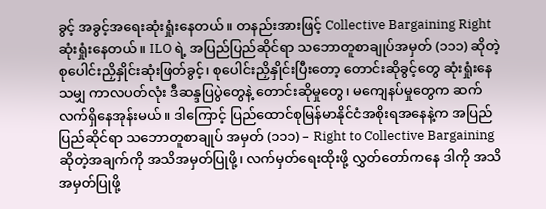ခွင့် အခွင့်အရေးဆုံးရှုံးနေတယ်။ တနည်းအားဖြင့် Collective Bargaining Right ဆုံးရှုံးနေတယ်။ ILO ရဲ့ အပြည်ပြည်ဆိုင်ရာ သဘောတူစာချုပ်အမှတ် (၁၁၁) ဆိုတဲ့ စုပေါင်းညှိနှိုင်းဆုံးဖြတ်ခွင့်၊ စုပေါင်းညှိနှိုင်းပြီးတော့ တောင်းဆိုခွင့်တွေ ဆုံးရှုံးနေသမျှ ကာလပတ်လုံး ဒီဆန္ဒပြပွဲတွေနဲ့ တောင်းဆိုမှုတွေ၊ မကျေနပ်မှုတွေက ဆက်လက်ရှိနေအုန်းမယ်။ ဒါကြောင့် ပြည်ထောင်စုမြန်မာနိုင်ငံအစိုးရအနေနဲ့က အပြည်ပြည်ဆိုင်ရာ သဘောတူစာချုပ် အမှတ် (၁၁၁) – Right to Collective Bargaining ဆိုတဲ့အချက်ကို အသိအမှတ်ပြုဖို့၊ လက်မှတ်ရေးထိုးဖို့ လွှတ်တော်ကနေ ဒါကို အသိအမှတ်ပြုဖို့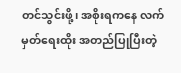တင်သွင်းဖို့၊ အစိုးရကနေ လက်မှတ်ရေးထိုး အတည်ပြုပြီးတဲ့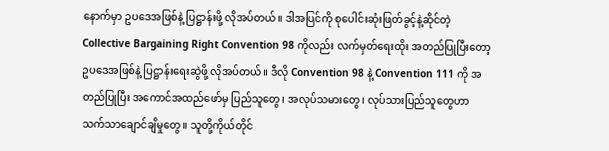နောက်မှာ ဥပဒေအဖြစ်နဲ့ ပြဋ္ဌာန်းဖို့ လိုအပ်တယ်။ ဒါအပြင်ကို စုပေါင်းဆုံးဖြတ်ခွင့်နဲ့ဆိုင်တဲ့ Collective Bargaining Right Convention 98 ကိုလည်း လက်မှတ်ရေးထိုး အတည်ပြုပြီးတော့ ဥပဒေအဖြစ်နဲ့ ပြဋ္ဌာန်းရေးဆွဲဖို့ လိုအပ်တယ်။ ဒီလို Convention 98 နဲ့ Convention 111 ကို အတည်ပြုပြီး အကောင်အထည်ဖော်မှ ပြည်သူတွေ၊ အလုပ်သမားတွေ၊ လုပ်သားပြည်သူတွေဟာ သက်သာချောင်ချိမှုတွေ။ သူတို့ကိုယ်တိုင်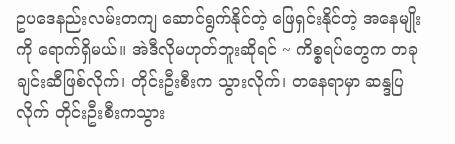ဥပဒေနည်းလမ်းတကျ ဆောင်ရွက်နိုင်တဲ့ ဖြေရှင်းနိုင်တဲ့ အနေမျိုးကို ရောက်ရှိမယ်။ အဲဒီလိုမဟုတ်ဘူးဆိုရင် ~ ကိစ္စရပ်တွေက တခုချင်းဆီဖြစ်လိုက်၊ တိုင်းဦးစီးက သွားလိုက်၊ တနေရာမှာ ဆန္ဒပြလိုက် တိုင်းဦးစီးကသွား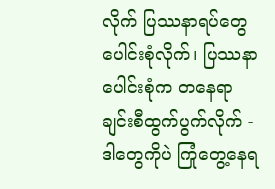လိုက် ပြဿနာရပ်တွေပေါင်းစုံလိုက်၊ ပြဿနာပေါင်းစုံက တနေရာချင်းစီထွက်ပွက်လိုက် - ဒါတွေကိုပဲ ကြုံတွေ့နေရ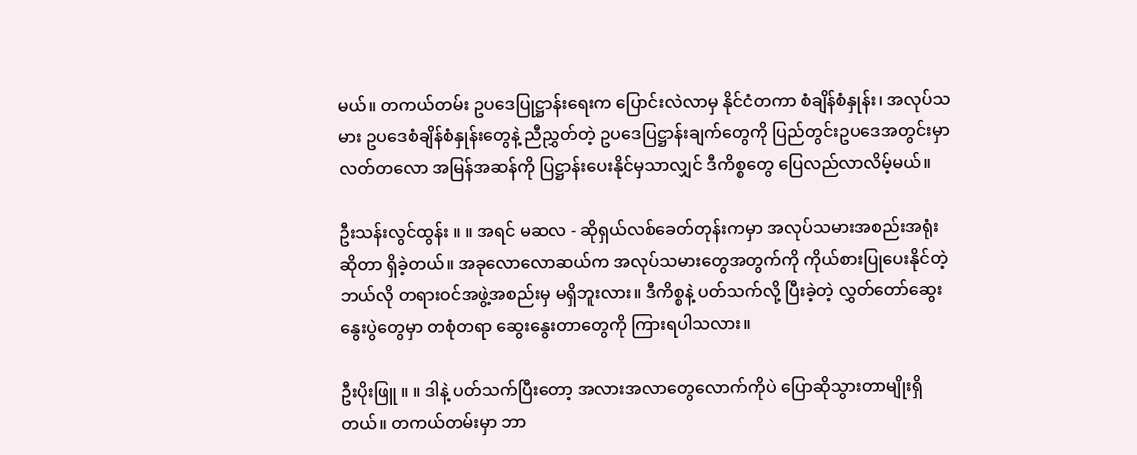မယ်။ တကယ်တမ်း ဥပဒေပြုဋ္ဌာန်းရေးက ပြောင်းလဲလာမှ နိုင်ငံတကာ စံချိန်စံနှုန်း၊ အလုပ်သမား ဥပဒေစံချိန်စံနှုန်းတွေနဲ့ ညီညွှတ်တဲ့ ဥပဒေပြဋ္ဌာန်းချက်တွေကို ပြည်တွင်းဥပဒေအတွင်းမှာ လတ်တလော အမြန်အဆန်ကို ပြဋ္ဌာန်းပေးနိုင်မှသာလျှင် ဒီကိစ္စတွေ ပြေလည်လာလိမ့်မယ်။

ဦးသန်းလွင်ထွန်း ။ ။ အရင် မဆလ - ဆိုရှယ်လစ်ခေတ်တုန်းကမှာ အလုပ်သမားအစည်းအရုံးဆိုတာ ရှိခဲ့တယ်။ အခုလောလောဆယ်က အလုပ်သမားတွေအတွက်ကို ကိုယ်စားပြုပေးနိုင်တဲ့ ဘယ်လို တရားဝင်အဖွဲ့အစည်းမှ မရှိဘူးလား။ ဒီကိစ္စနဲ့ ပတ်သက်လို့ ပြီးခဲ့တဲ့ လွှတ်တော်ဆွေးနွေးပွဲတွေမှာ တစုံတရာ ဆွေးနွေးတာတွေကို ကြားရပါသလား။

ဦးပိုးဖြူ ။ ။ ဒါနဲ့ ပတ်သက်ပြီးတော့ အလားအလာတွေလောက်ကိုပဲ ပြောဆိုသွားတာမျိုးရှိတယ်။ တကယ်တမ်းမှာ ဘာ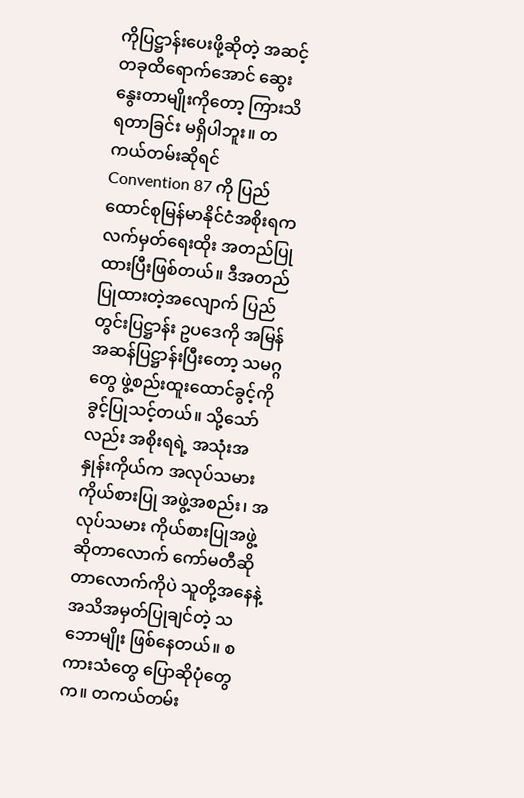ကိုပြဋ္ဌာန်းပေးဖို့ဆိုတဲ့ အဆင့်တခုထိရောက်အောင် ဆွေးနွေးတာမျိုးကိုတော့ ကြားသိရတာခြင်း မရှိပါဘူး။ တကယ်တမ်းဆိုရင် Convention 87 ကို ပြည်ထောင်စုမြန်မာနိုင်ငံအစိုးရက လက်မှတ်ရေးထိုး အတည်ပြုထားပြီးဖြစ်တယ်။ ဒီအတည်ပြုထားတဲ့အလျောက် ပြည်တွင်းပြဋ္ဌာန်း ဥပဒေကို အမြန်အဆန်ပြဋ္ဌာန်းပြီးတော့ သမဂ္ဂတွေ ဖွဲ့စည်းထူးထောင်ခွင့်ကို ခွင့်ပြုသင့်တယ်။ သို့သော်လည်း အစိုးရရဲ့ အသုံးအနှုန်းကိုယ်က အလုပ်သမားကိုယ်စားပြု အဖွဲ့အစည်း၊ အလုပ်သမား ကိုယ်စားပြုအဖွဲ့ ဆိုတာလောက် ကော်မတီဆိုတာလောက်ကိုပဲ သူတို့အနေနဲ့ အသိအမှတ်ပြုချင်တဲ့ သဘောမျိုး ဖြစ်နေတယ်။ စကားသံတွေ ပြောဆိုပုံတွေက။ တကယ်တမ်း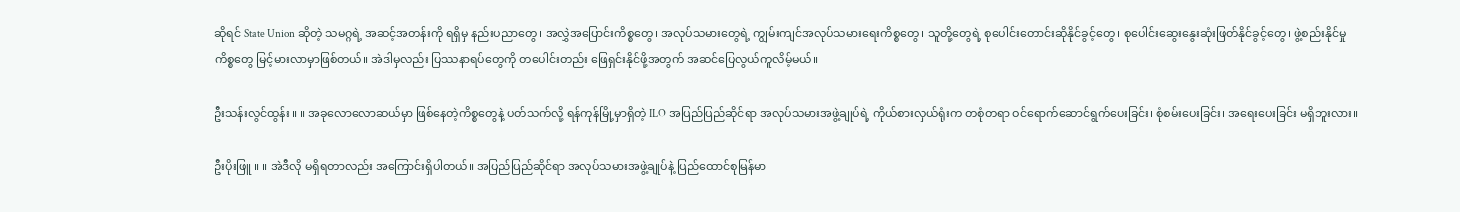ဆိုရင် State Union ဆိုတဲ့ သမဂ္ဂရဲ့ အဆင့်အတန်းကို ရရှိမှ နည်းပညာတွေ၊ အလွှဲအပြောင်းကိစ္စတွေ၊ အလုပ်သမားတွေရဲ့ ကျွမ်းကျင်အလုပ်သမားရေးကိစ္စတွေ၊ သူတို့တွေရဲ့ စုပေါင်းတောင်းဆိုနိုင်ခွင့်တွေ၊ စုပေါင်းဆွေးနွေးဆုံးဖြတ်နိုင်ခွင့်တွေ၊ ဖွဲ့စည်းနိုင်မှုကိစ္စတွေ မြင့်မားလာမှာဖြစ်တယ်။ အဲဒါမှလည်း ပြဿနာရပ်တွေကို တပေါင်းတည်း ဖြေရှင်းနိုင်ဖို့အတွက် အဆင်ပြေလွယ်ကူလိမ့်မယ်။

ဦးသန်းလွင်ထွန်း ။ ။ အခုလောလောဆယ်မှာ ဖြစ်နေတဲ့ကိစ္စတွေနဲ့ ပတ်သက်လို့ ရန်ကုန်မြို့မှာရှိတဲ့ ILO အပြည်ပြည်ဆိုင်ရာ အလုပ်သမားအဖွဲ့ချုပ်ရဲ့ ကိုယ်စားလှယ်ရုံးက တစုံတရာ ဝင်ရောက်ဆောင်ရွက်ပေးခြင်း၊ စုံစမ်းပေးခြင်း၊ အရေးပေးခြင်း မရှိဘူးလား။

ဦးပိုးဖြူ ။ ။ အဲဒီလို မရှိရတာလည်း အကြောင်းရှိပါတယ်။ အပြည်ပြည်ဆိုင်ရာ အလုပ်သမားအဖွဲ့ချုပ်နဲ့ ပြည်ထောင်စုမြန်မာ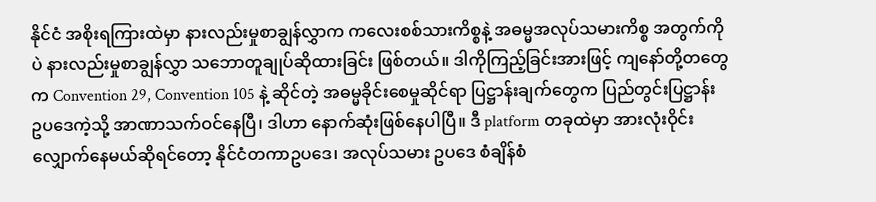နိုင်ငံ အစိုးရကြားထဲမှာ နားလည်းမှုစာချွန်လွှာက ကလေးစစ်သားကိစ္စနဲ့ အဓမ္မအလုပ်သမားကိစ္စ အတွက်ကိုပဲ နားလည်းမှုစာချွန်လွှာ သဘောတူချုပ်ဆိုထားခြင်း ဖြစ်တယ်။ ဒါကိုကြည့်ခြင်းအားဖြင့် ကျနော်တို့တတွေက Convention 29, Convention 105 နဲ့ ဆိုင်တဲ့ အဓမ္မခိုင်းစေမှုဆိုင်ရာ ပြဋ္ဌာန်းချက်တွေက ပြည်တွင်းပြဋ္ဌာန်းဥပဒေကဲ့သို့ အာဏာသက်ဝင်နေပြီ၊ ဒါဟာ နောက်ဆုံးဖြစ်နေပါပြီ။ ဒီ platform တခုထဲမှာ အားလုံးဝိုင်းလျှောက်နေမယ်ဆိုရင်တော့ နိုင်ငံတကာဥပဒေ၊ အလုပ်သမား ဥပဒေ စံချိန်စံ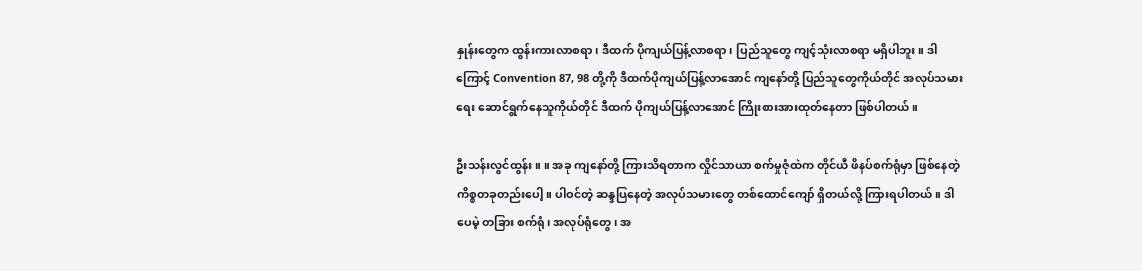နှုန်းတွေက ထွန်းကားလာစရာ၊ ဒီထက် ပိုကျယ်ပြန့်လာစရာ၊ ပြည်သူတွေ ကျင့်သုံးလာစရာ မရှိပါဘူး။ ဒါကြောင့် Convention 87, 98 တို့ကို ဒီထက်ပိုကျယ်ပြန့်လာအောင် ကျနော်တို့ ပြည်သူတွေကိုယ်တိုင် အလုပ်သမားရေး ဆောင်ရွက်နေသူကိုယ်တိုင် ဒီထက် ပိုကျယ်ပြန့်လာအောင် ကြိုးစားအားထုတ်နေတာ ဖြစ်ပါတယ်။

ဦးသန်းလွင်ထွန်း ။ ။ အခု ကျနော်တို့ ကြားသိရတာက လှိုင်သာယာ စက်မှုဇုံထဲက တိုင်ယီ ဖိနပ်စက်ရုံမှာ ဖြစ်နေတဲ့ကိစ္စတခုတည်းပေါ့။ ပါဝင်တဲ့ ဆန္ဒပြနေတဲ့ အလုပ်သမားတွေ တစ်ထောင်ကျော် ရှိတယ်လို့ ကြားရပါတယ်။ ဒါပေမဲ့ တခြား စက်ရုံ၊ အလုပ်ရုံတွေ၊ အ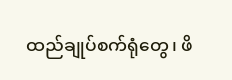ထည်ချုပ်စက်ရုံတွေ၊ ဖိ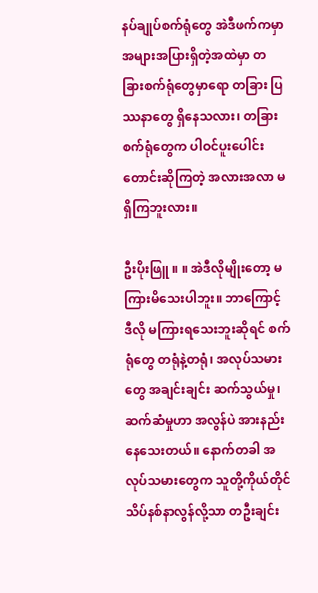နပ်ချုပ်စက်ရုံတွေ အဲဒီဖက်ကမှာ အများအပြားရှိတဲ့အထဲမှာ တခြားစက်ရုံတွေမှာရော တခြား ပြဿနာတွေ ရှိနေသလား၊ တခြား စက်ရုံတွေက ပါဝင်ပူးပေါင်း တောင်းဆိုကြတဲ့ အလားအလာ မရှိကြဘူးလား။

ဦးပိုးဖြူ ။ ။ အဲဒီလိုမျိုးတော့ မကြားမိသေးပါဘူး။ ဘာကြောင့် ဒီလို မကြားရသေးဘူးဆိုရင် စက်ရုံတွေ တရုံနဲ့တရုံ၊ အလုပ်သမားတွေ အချင်းချင်း ဆက်သွယ်မှု၊ ဆက်ဆံမှုဟာ အလွန်ပဲ အားနည်းနေသေးတယ်။ နောက်တခါ အလုပ်သမားတွေက သူတို့ကိုယ်တိုင် သိပ်နစ်နာလွန်လို့သာ တဦးချင်း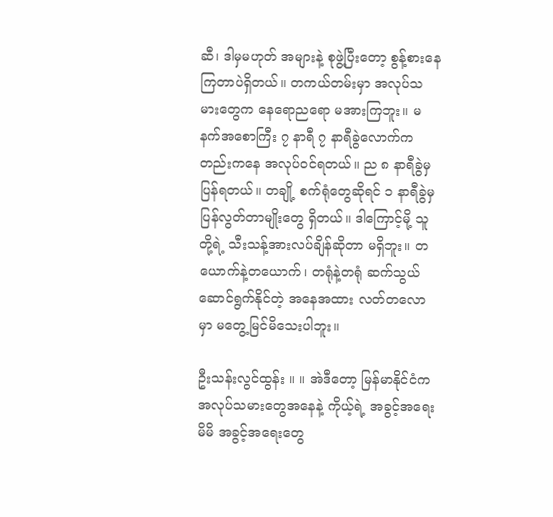ဆီ၊ ဒါမှမဟုတ် အများနဲ့ စုဖွဲ့ပြီးတော့ စွန့်စားနေကြတာပဲရှိတယ်။ တကယ်တမ်းမှာ အလုပ်သမားတွေက နေရောညရော မအားကြဘူး။ မနက်အစောကြီး ၇ နာရီ ၇ နာရီခွဲလောက်ကတည်းကနေ အလုပ်ဝင်ရတယ်။ ည ၈ နာရီခွဲမှ ပြန်ရတယ်။ တချို့ စက်ရုံတွေဆိုရင် ၁ နာရီခွဲမှ ပြန်လွတ်တာမျိုးတွေ ရှိတယ်။ ဒါကြောင့်မို့ သူတို့ရဲ့ သီးသန့်အားလပ်ချိန်ဆိုတာ မရှိဘူး။ တယောက်နဲ့တယောက်၊ တရုံနဲ့တရုံ ဆက်သွယ်ဆောင်ရွက်နိုင်တဲ့ အနေအထား လတ်တလောမှာ မတွေ့မြင်မိသေးပါဘူး။

ဦးသန်းလွင်ထွန်း ။ ။ အဲဒီတော့ မြန်မာနိုင်ငံက အလုပ်သမားတွေအနေနဲ့ ကိုယ့်ရဲ့ အခွင့်အရေး မိမိ အခွင့်အရေးတွေ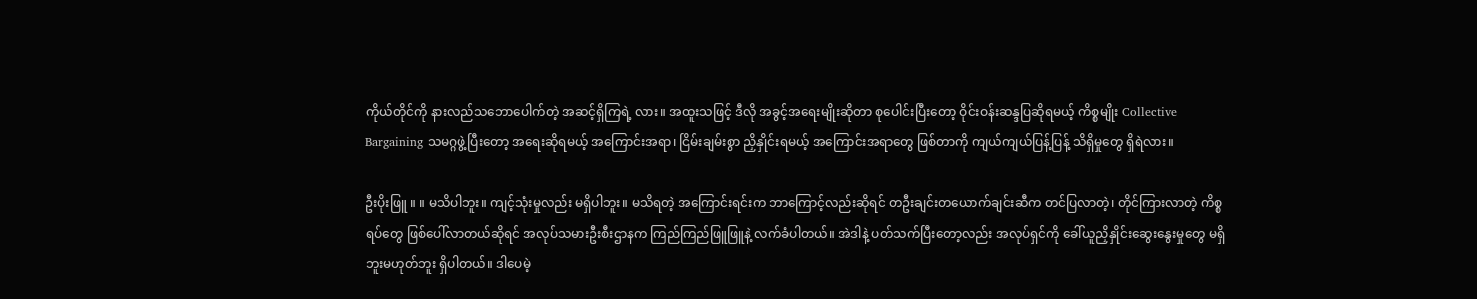ကိုယ်တိုင်ကို နားလည်သဘောပေါက်တဲ့ အဆင့်ရှိကြရဲ့ လား။ အထူးသဖြင့် ဒီလို အခွင့်အရေးမျိုးဆိုတာ စုပေါင်းပြီးတော့ ဝိုင်းဝန်းဆန္ဒပြဆိုရမယ့် ကိစ္စမျိုး Collective Bargaining သမဂ္ဂဖွဲ့ပြီးတော့ အရေးဆိုရမယ့် အကြောင်းအရာ၊ ငြိမ်းချမ်းစွာ ညှိနှိုင်းရမယ့် အကြောင်းအရာတွေ ဖြစ်တာကို ကျယ်ကျယ်ပြန့်ပြန့် သိရှိမှုတွေ ရှိရဲလား။

ဦးပိုးဖြူ ။ ။ မသိပါဘူး။ ကျင့်သုံးမှုလည်း မရှိပါဘူး။ မသိရတဲ့ အကြောင်းရင်းက ဘာကြောင့်လည်းဆိုရင် တဦးချင်းတယောက်ချင်းဆီက တင်ပြလာတဲ့၊ တိုင်ကြားလာတဲ့ ကိစ္စရပ်တွေ ဖြစ်ပေါ်လာတယ်ဆိုရင် အလုပ်သမားဦးစီးဌာနက ကြည်ကြည်ဖြူဖြူနဲ့ လက်ခံပါတယ်။ အဲဒါနဲ့ ပတ်သက်ပြီးတော့လည်း အလုပ်ရှင်ကို ခေါ်ယူညှိနှိုင်းဆွေးနွေးမှုတွေ မရှိဘူးမဟုတ်ဘူး ရှိပါတယ်။ ဒါပေမဲ့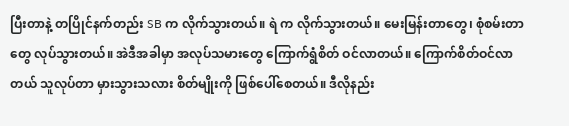ပြီးတာနဲ့ တပြိုင်နက်တည်း SB က လိုက်သွားတယ်။ ရဲ က လိုက်သွားတယ်။ မေးမြန်းတာတွေ၊ စုံစမ်းတာတွေ လုပ်သွားတယ်။ အဲဒီအခါမှာ အလုပ်သမားတွေ ကြောက်ရွံစိတ် ဝင်လာတယ်။ ကြောက်စိတ်ဝင်လာတယ် သူလုပ်တာ မှားသွားသလား စိတ်မျိုးကို ဖြစ်ပေါ်စေတယ်။ ဒီလိုနည်း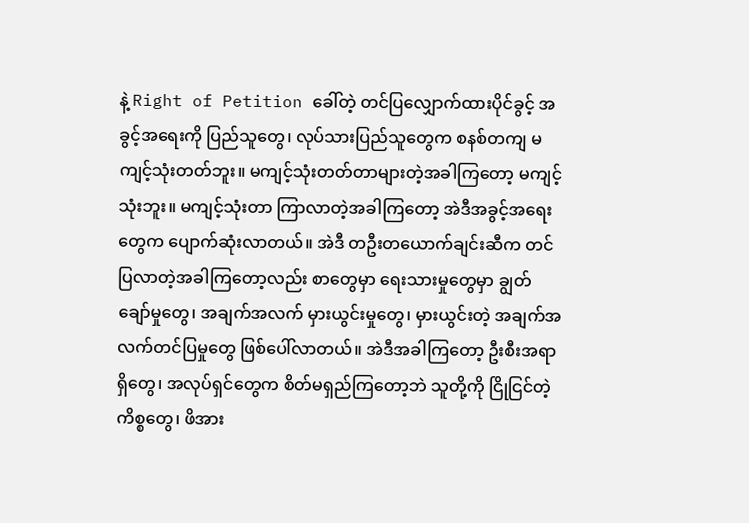နဲ့ Right of Petition ခေါ်တဲ့ တင်ပြလျှောက်ထားပိုင်ခွင့် အခွင့်အရေးကို ပြည်သူတွေ၊ လုပ်သားပြည်သူတွေက စနစ်တကျ မကျင့်သုံးတတ်ဘူး။ မကျင့်သုံးတတ်တာများတဲ့အခါကြတော့ မကျင့်သုံးဘူး။ မကျင့်သုံးတာ ကြာလာတဲ့အခါကြတော့ အဲဒီအခွင့်အရေးတွေက ပျောက်ဆုံးလာတယ်။ အဲဒီ တဦးတယောက်ချင်းဆီက တင်ပြလာတဲ့အခါကြတော့လည်း စာတွေမှာ ရေးသားမှုတွေမှာ ချွတ်ချော်မှုတွေ၊ အချက်အလက် မှားယွင်းမှုတွေ၊ မှားယွင်းတဲ့ အချက်အလက်တင်ပြမှုတွေ ဖြစ်ပေါ်လာတယ်။ အဲဒီအခါကြတော့ ဦးစီးအရာရှိတွေ၊ အလုပ်ရှင်တွေက စိတ်မရှည်ကြတော့ဘဲ သူတို့ကို ငြိုငြင်တဲ့ကိစ္စတွေ၊ ဖိအား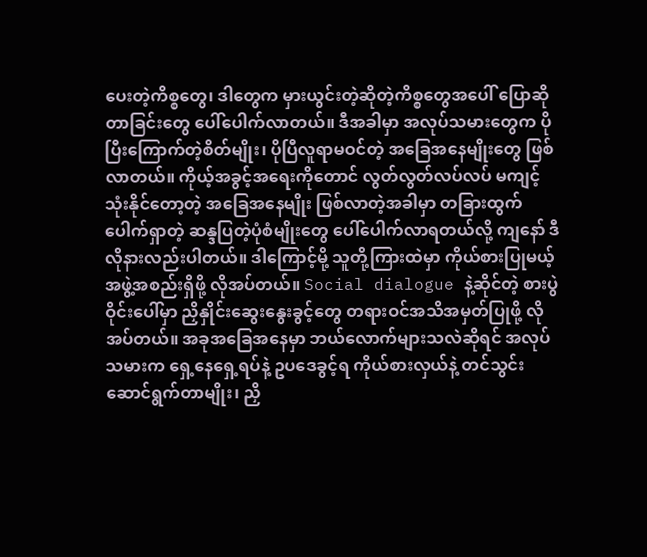ပေးတဲ့ကိစ္စတွေ၊ ဒါတွေက မှားယွင်းတဲ့ဆိုတဲ့ကိစ္စတွေအပေါ် ပြောဆိုတာခြင်းတွေ ပေါ်ပေါက်လာတယ်။ ဒီအခါမှာ အလုပ်သမားတွေက ပိုပြီးကြောက်တဲ့စိတ်မျိုး၊ ပိုပြီလူရာမဝင်တဲ့ အခြေအနေမျိုးတွေ ဖြစ်လာတယ်။ ကိုယ့်အခွင့်အရေးကိုတောင် လွတ်လွတ်လပ်လပ် မကျင့်သုံးနိုင်တော့တဲ့ အခြေအနေမျိုး ဖြစ်လာတဲ့အခါမှာ တခြားထွက်ပေါက်ရှာတဲ့ ဆန္ဒပြတဲ့ပုံစံမျိုးတွေ ပေါ်ပေါက်လာရတယ်လို့ ကျနော် ဒီလိုနားလည်းပါတယ်။ ဒါကြောင့်မို့ သူတို့ကြားထဲမှာ ကိုယ်စားပြုမယ့် အဖွဲ့အစည်းရှိဖို့ လိုအပ်တယ်။ Social dialogue နဲ့ဆိုင်တဲ့ စားပွဲဝိုင်းပေါ်မှာ ညှိနှိုင်းဆွေးနွေးခွင့်တွေ တရားဝင်အသိအမှတ်ပြုဖို့ လိုအပ်တယ်။ အခုအခြေအနေမှာ ဘယ်လောက်များသလဲဆိုရင် အလုပ်သမားက ရှေ့နေရှေ့ရပ်နဲ့ ဥပဒေခွင့်ရ ကိုယ်စားလှယ်နဲ့ တင်သွင်းဆောင်ရွက်တာမျိုး၊ ညှိ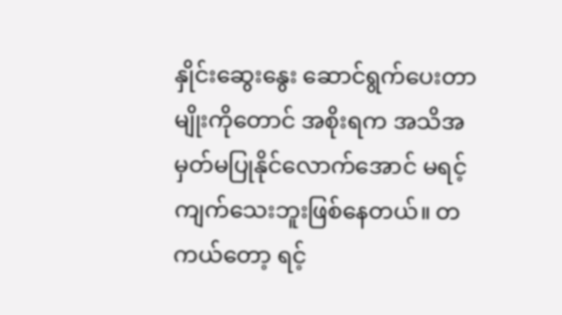နှိုင်းဆွေးနွေး ဆောင်ရွက်ပေးတာမျိုးကိုတောင် အစိုးရက အသိအမှတ်မပြုနိုင်လောက်အောင် မရင့်ကျက်သေးဘူးဖြစ်နေတယ်။ တကယ်တော့ ရင့်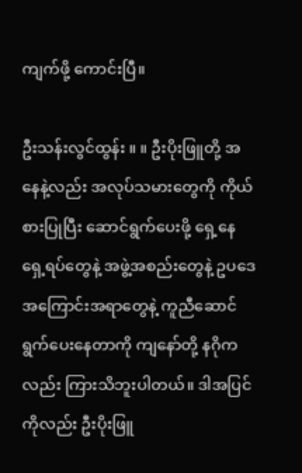ကျက်ဖို့ ကောင်းပြီ။

ဦးသန်းလွင်ထွန်း ။ ။ ဦးပိုးဖြူတို့ အနေနဲ့လည်း အလုပ်သမားတွေကို ကိုယ်စားပြုပြီး ဆောင်ရွက်ပေးဖို့ ရှေ့နေရှေ့ရပ်တွေနဲ့ အဖွဲ့အစည်းတွေနဲ့ ဥပဒေအကြောင်းအရာတွေနဲ့ ကူညီဆောင်ရွက်ပေးနေတာကို ကျနော်တို့ နဂိုကလည်း ကြားသိဘူးပါတယ်။ ဒါအပြင်ကိုလည်း ဦးပိုးဖြူ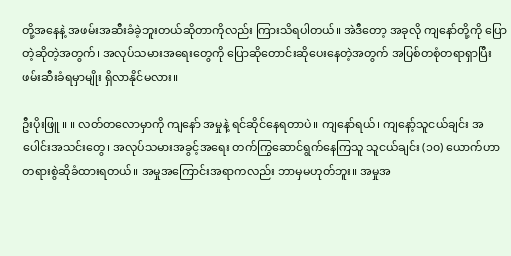တို့အနေနဲ့ အဖမ်းအဆီးခံခဲ့ဘူးတယ်ဆိုတာကိုလည်း ကြားသိရပါတယ်။ အဲဒီတော့ အခုလို ကျနော်တို့ကို ပြောတဲ့ဆိုတဲ့အတွက်၊ အလုပ်သမားအရေးတွေကို ပြောဆိုတောင်းဆိုပေးနေတဲ့အတွက် အပြစ်တစုံတရာရှာပြီး ဖမ်းဆီးခံရမှာမျိုး ရှိလာနိုင်မလား။

ဦးပိုးဖြူ ။ ။ လတ်တလောမှာကို ကျနော် အမှုနဲ့ ရင်ဆိုင်နေရတာပဲ။ ကျနော်ရယ်၊ ကျနော့်သူငယ်ချင်း အပေါင်းအသင်းတွေ၊ အလုပ်သမားအခွင့်အရေး တက်ကြွဆောင်ရွက်နေကြသူ သူငယ်ချင်း (၁၀) ယောက်ဟာ တရားစွဲဆိုခံထားရတယ်။ အမှုအကြောင်းအရာကလည်း ဘာမှမဟုတ်ဘူး။ အမှုအ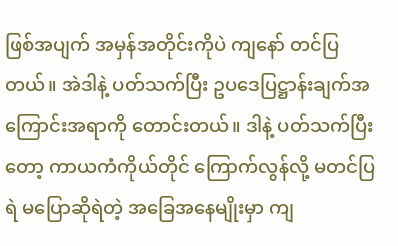ဖြစ်အပျက် အမှန်အတိုင်းကိုပဲ ကျနော် တင်ပြတယ်။ အဲဒါနဲ့ ပတ်သက်ပြီး ဥပဒေပြဋ္ဌာန်းချက်အကြောင်းအရာကို တောင်းတယ်။ ဒါနဲ့ ပတ်သက်ပြီးတော့ ကာယကံကိုယ်တိုင် ကြောက်လွန်လို့ မတင်ပြရဲ မပြောဆိုရဲတဲ့ အခြေအနေမျိုးမှာ ကျ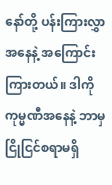နော်တို့ ပန်းကြားလွှာအနေနဲ့ အကြောင်းကြားတယ်။ ဒါကို ကုမ္မဏီအနေနဲ့ ဘာမှငြိုငြင်စရာမရှိ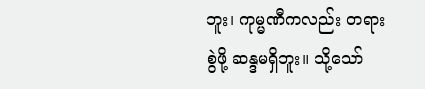ဘူး၊ ကုမ္မဏီကလည်း တရားစွဲဖို့ ဆန္ဒမရှိဘူး။ သို့သော်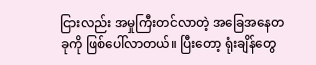ငြားလည်း အမှုကြီးတင်လာတဲ့ အခြေအနေတခုကို ဖြစ်ပေါ်လာတယ်။ ပြီးတော့ ရုံးချိန်တွေ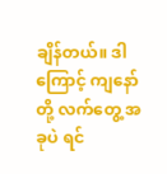ချိန်တယ်။ ဒါကြောင့် ကျနော်တို့ လက်တွေ့ အခုပဲ ရင်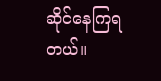ဆိုင်နေကြရတယ်။